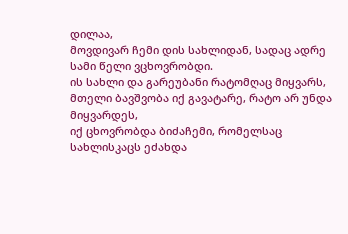დილაა,
მოვდივარ ჩემი დის სახლიდან, სადაც ადრე სამი წელი ვცხოვრობდი.
ის სახლი და გარეუბანი რატომღაც მიყვარს, მთელი ბავშვობა იქ გავატარე, რატო არ უნდა მიყვარდეს,
იქ ცხოვრობდა ბიძაჩემი, რომელსაც სახლისკაცს ეძახდა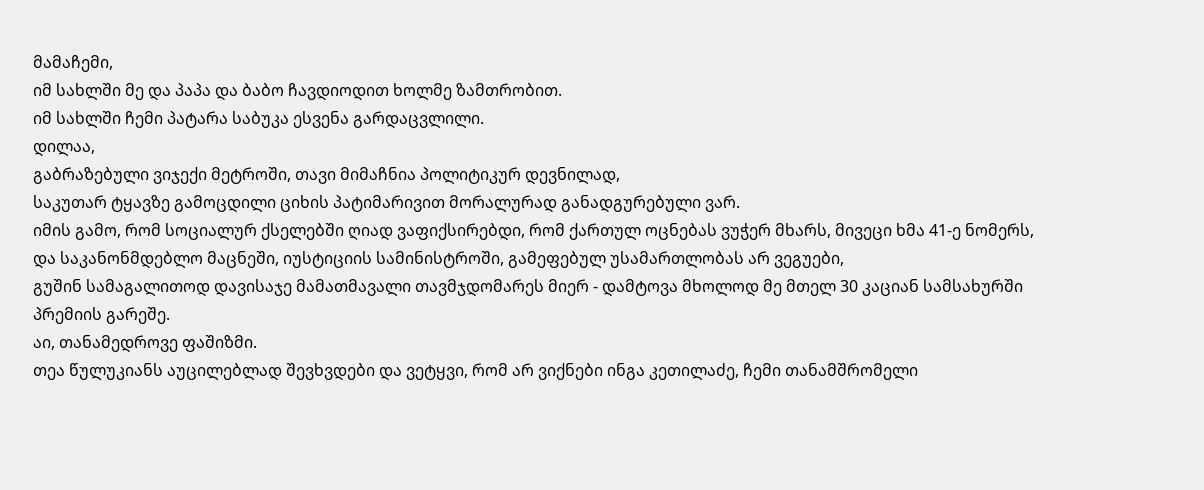მამაჩემი,
იმ სახლში მე და პაპა და ბაბო ჩავდიოდით ხოლმე ზამთრობით.
იმ სახლში ჩემი პატარა საბუკა ესვენა გარდაცვლილი.
დილაა,
გაბრაზებული ვიჯექი მეტროში, თავი მიმაჩნია პოლიტიკურ დევნილად,
საკუთარ ტყავზე გამოცდილი ციხის პატიმარივით მორალურად განადგურებული ვარ.
იმის გამო, რომ სოციალურ ქსელებში ღიად ვაფიქსირებდი, რომ ქართულ ოცნებას ვუჭერ მხარს, მივეცი ხმა 41-ე ნომერს,
და საკანონმდებლო მაცნეში, იუსტიციის სამინისტროში, გამეფებულ უსამართლობას არ ვეგუები,
გუშინ სამაგალითოდ დავისაჯე მამათმავალი თავმჯდომარეს მიერ - დამტოვა მხოლოდ მე მთელ 30 კაციან სამსახურში პრემიის გარეშე.
აი, თანამედროვე ფაშიზმი.
თეა წულუკიანს აუცილებლად შევხვდები და ვეტყვი, რომ არ ვიქნები ინგა კეთილაძე, ჩემი თანამშრომელი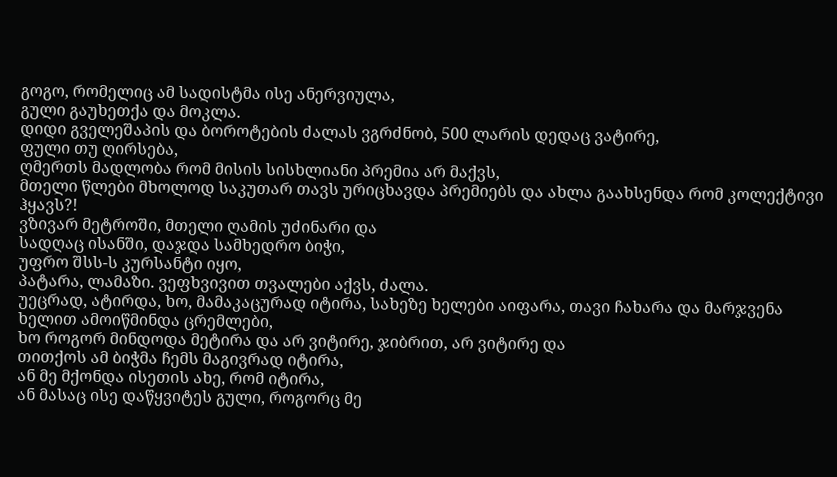გოგო, რომელიც ამ სადისტმა ისე ანერვიულა,
გული გაუხეთქა და მოკლა.
დიდი გველეშაპის და ბოროტების ძალას ვგრძნობ, 500 ლარის დედაც ვატირე,
ფული თუ ღირსება,
ღმერთს მადლობა რომ მისის სისხლიანი პრემია არ მაქვს,
მთელი წლები მხოლოდ საკუთარ თავს ურიცხავდა პრემიებს და ახლა გაახსენდა რომ კოლექტივი ჰყავს?!
ვზივარ მეტროში, მთელი ღამის უძინარი და
სადღაც ისანში, დაჯდა სამხედრო ბიჭი,
უფრო შსს-ს კურსანტი იყო,
პატარა, ლამაზი. ვეფხვივით თვალები აქვს, ძალა.
უეცრად, ატირდა, ხო, მამაკაცურად იტირა, სახეზე ხელები აიფარა, თავი ჩახარა და მარჯვენა ხელით ამოიწმინდა ცრემლები,
ხო როგორ მინდოდა მეტირა და არ ვიტირე, ჯიბრით, არ ვიტირე და
თითქოს ამ ბიჭმა ჩემს მაგივრად იტირა,
ან მე მქონდა ისეთის ახე, რომ იტირა,
ან მასაც ისე დაწყვიტეს გული, როგორც მე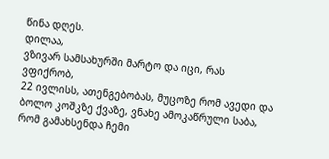წინა დღეს.
დილაა,
ვზივარ სამსახურში მარტო და იცი, რას ვფიქრობ,
22 ივლისს, ათენგებობას, მუცოზე რომ ავედი და ბოლო კოშკზე ქვაზე, ვნახე ამოკაწრული საბა,
რომ გამახსენდა ჩემი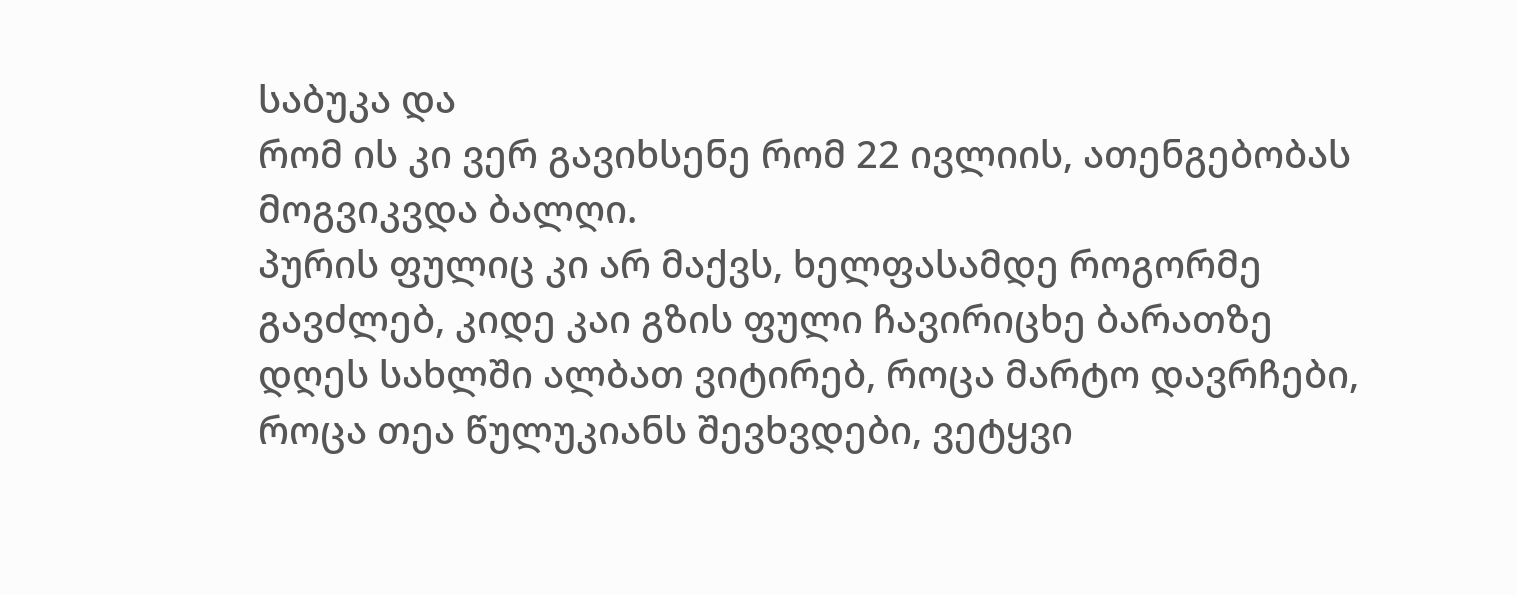საბუკა და
რომ ის კი ვერ გავიხსენე რომ 22 ივლიის, ათენგებობას მოგვიკვდა ბალღი.
პურის ფულიც კი არ მაქვს, ხელფასამდე როგორმე გავძლებ, კიდე კაი გზის ფული ჩავირიცხე ბარათზე
დღეს სახლში ალბათ ვიტირებ, როცა მარტო დავრჩები,
როცა თეა წულუკიანს შევხვდები, ვეტყვი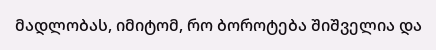მადლობას, იმიტომ, რო ბოროტება შიშველია და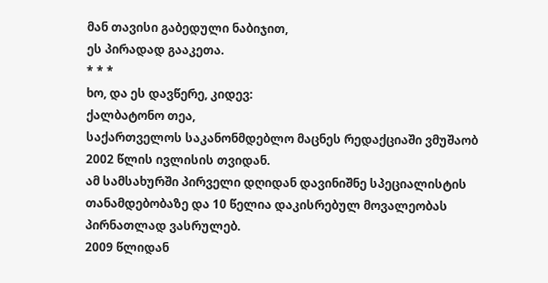მან თავისი გაბედული ნაბიჯით,
ეს პირადად გააკეთა.
* * *
ხო, და ეს დავწერე, კიდევ:
ქალბატონო თეა,
საქართველოს საკანონმდებლო მაცნეს რედაქციაში ვმუშაობ 2002 წლის ივლისის თვიდან.
ამ სამსახურში პირველი დღიდან დავინიშნე სპეციალისტის თანამდებობაზე და 10 წელია დაკისრებულ მოვალეობას პირნათლად ვასრულებ.
2009 წლიდან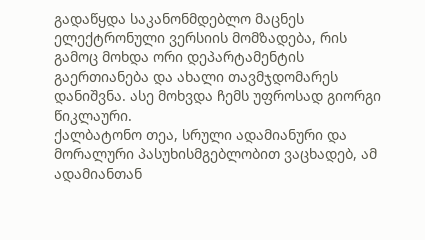გადაწყდა საკანონმდებლო მაცნეს ელექტრონული ვერსიის მომზადება, რის გამოც მოხდა ორი დეპარტამენტის გაერთიანება და ახალი თავმჯდომარეს დანიშვნა. ასე მოხვდა ჩემს უფროსად გიორგი წიკლაური.
ქალბატონო თეა, სრული ადამიანური და მორალური პასუხისმგებლობით ვაცხადებ, ამ ადამიანთან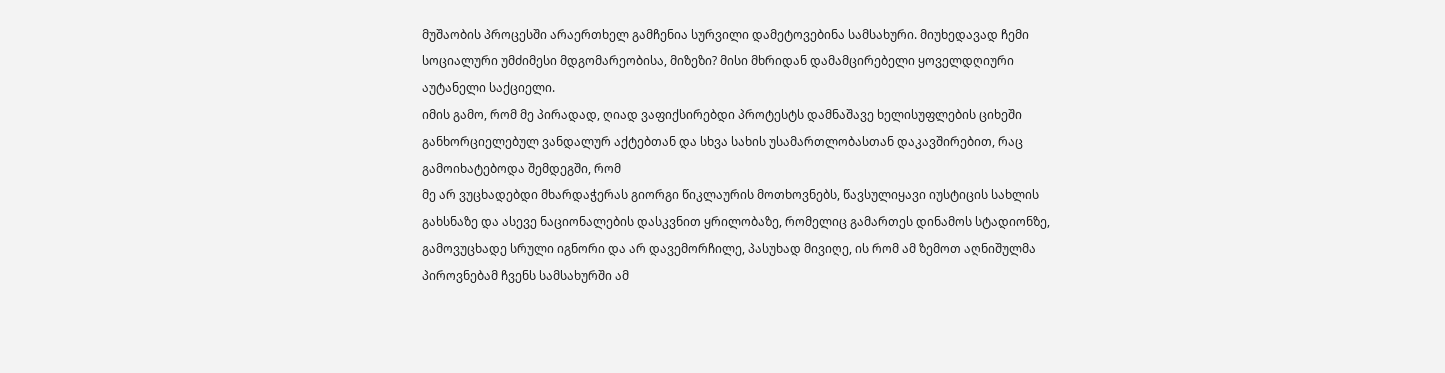მუშაობის პროცესში არაერთხელ გამჩენია სურვილი დამეტოვებინა სამსახური. მიუხედავად ჩემი სოციალური უმძიმესი მდგომარეობისა, მიზეზი? მისი მხრიდან დამამცირებელი ყოველდღიური აუტანელი საქციელი.
იმის გამო, რომ მე პირადად, ღიად ვაფიქსირებდი პროტესტს დამნაშავე ხელისუფლების ციხეში განხორციელებულ ვანდალურ აქტებთან და სხვა სახის უსამართლობასთან დაკავშირებით, რაც გამოიხატებოდა შემდეგში, რომ
მე არ ვუცხადებდი მხარდაჭერას გიორგი წიკლაურის მოთხოვნებს, წავსულიყავი იუსტიცის სახლის გახსნაზე და ასევე ნაციონალების დასკვნით ყრილობაზე, რომელიც გამართეს დინამოს სტადიონზე, გამოვუცხადე სრული იგნორი და არ დავემორჩილე, პასუხად მივიღე, ის რომ ამ ზემოთ აღნიშულმა პიროვნებამ ჩვენს სამსახურში ამ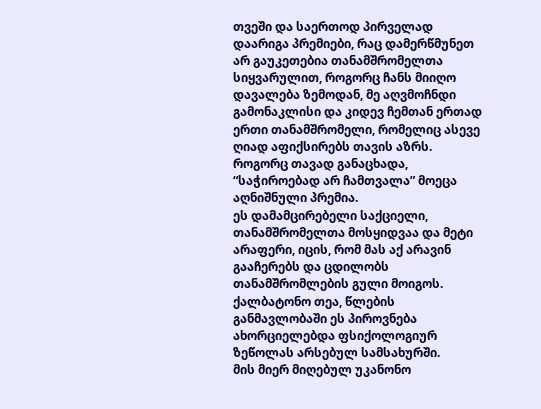თვეში და საერთოდ პირველად დაარიგა პრემიები, რაც დამერწმუნეთ არ გაუკეთებია თანამშრომელთა სიყვარულით, როგორც ჩანს მიიღო დავალება ზემოდან, მე აღვმოჩნდი გამონაკლისი და კიდევ ჩემთან ერთად ერთი თანამშრომელი, რომელიც ასევე ღიად აფიქსირებს თავის აზრს.
როგორც თავად განაცხადა, “საჭიროებად არ ჩამთვალა” მოეცა აღნიშნული პრემია.
ეს დამამცირებელი საქციელი, თანამშრომელთა მოსყიდვაა და მეტი არაფერი, იცის, რომ მას აქ არავინ გააჩერებს და ცდილობს თანამშრომლების გული მოიგოს.
ქალბატონო თეა, წლების განმავლობაში ეს პიროვნება ახორციელებდა ფსიქოლოგიურ ზეწოლას არსებულ სამსახურში.
მის მიერ მიღებულ უკანონო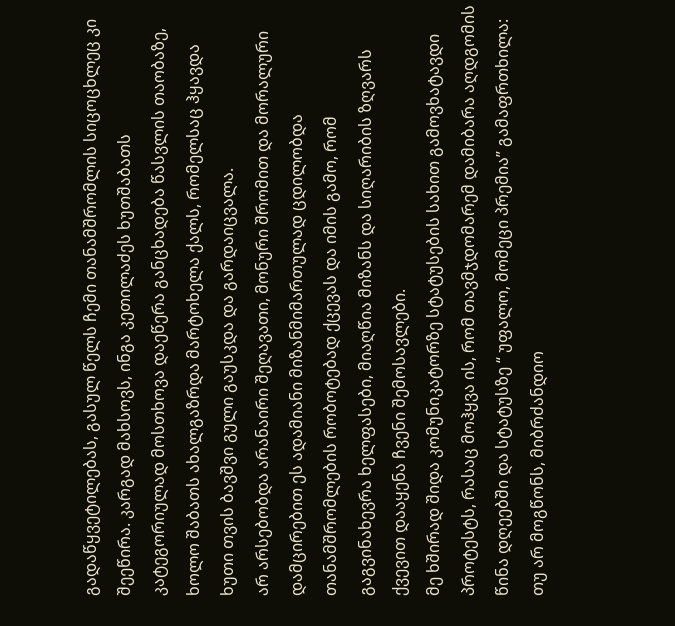გადაწყვეტილებას, გასულ წელს ჩემი თანამშრომლის სიცოცხლეც კი შეეწირა. კარგად მახსოვს, ინგა კეთილაძეს ხუთშაბათს კატეგორიულად მოსთხოვა დაეწერა განცხადება წასვლის თაობაზე, ხოლო შაბათს ახალგაზრდა მარტოხელა ქალს, რომელსაც ჰყავდა ხუთი თვის ბავშვი გული გაუსკდა და გარდაიცვალა.
არ არსებობდა არანაირი შეღავათი, მონური შრომით და მორალური დამცირებით ეს ადამიანი მიზანმიმართულად ცდილობდა თანამშრომლების რობოტებად ქცევას და იმის გამო, რომ გაგვინახევრა ხელფასები, მიაღწია მიზანს და სიღარიბის ზღვარს ქვევით დააყენა ჩვენი შემოსავლები.
მე ხშირად შიდა კომუნიკატორზე სტატუსების სახით გამოვხატავდი პროტესტს, რასაც მოჰყვა ის, რომ თავმჯდომარემ დამიბარა აღდგომის წინა დღეებში და სტატუსზე “ უფალო, მომეცი პრემია” გამაფრთხილა: თუ არ მოგწონს, მიბრძანდიო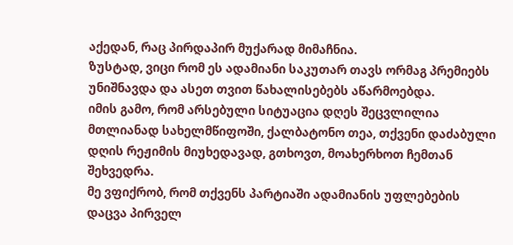აქედან, რაც პირდაპირ მუქარად მიმაჩნია.
ზუსტად, ვიცი რომ ეს ადამიანი საკუთარ თავს ორმაგ პრემიებს უნიშნავდა და ასეთ თვით წახალისებებს აწარმოებდა.
იმის გამო, რომ არსებული სიტუაცია დღეს შეცვლილია მთლიანად სახელმწიფოში, ქალბატონო თეა, თქვენი დაძაბული დღის რეჟიმის მიუხედავად, გთხოვთ, მოახერხოთ ჩემთან შეხვედრა.
მე ვფიქრობ, რომ თქვენს პარტიაში ადამიანის უფლებების დაცვა პირველ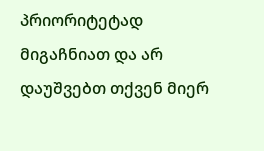პრიორიტეტად მიგაჩნიათ და არ დაუშვებთ თქვენ მიერ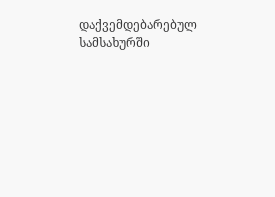დაქვემდებარებულ სამსახურში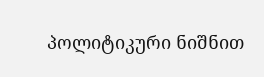პოლიტიკური ნიშნით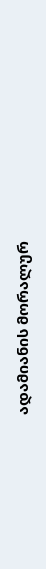ადამიანის მორალურ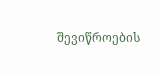შევიწროების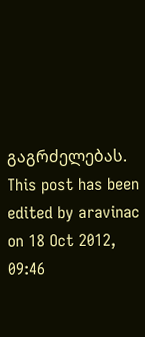გაგრძელებას.
This post has been edited by aravinac on 18 Oct 2012, 09:46